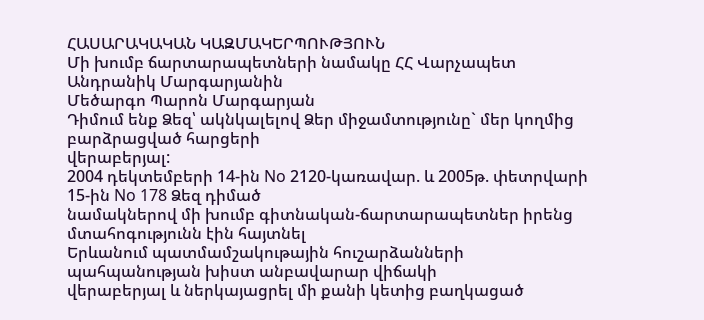ՀԱՍԱՐԱԿԱԿԱՆ ԿԱԶՄԱԿԵՐՊՈՒԹՅՈՒՆ
Մի խումբ ճարտարապետների նամակը ՀՀ Վարչապետ Անդրանիկ Մարգարյանին
Մեծարգո Պարոն Մարգարյան
Դիմում ենք Ձեզ՝ ակնկալելով Ձեր միջամտությունը` մեր կողմից բարձրացված հարցերի
վերաբերյալ:
2004 դեկտեմբերի 14-ին No 2120-կառավար. և 2005թ. փետրվարի 15-ին No 178 Ձեզ դիմած
նամակներով մի խումբ գիտնական-ճարտարապետներ իրենց մտահոգությունն էին հայտնել
Երևանում պատմամշակութային հուշարձանների պահպանության խիստ անբավարար վիճակի
վերաբերյալ և ներկայացրել մի քանի կետից բաղկացած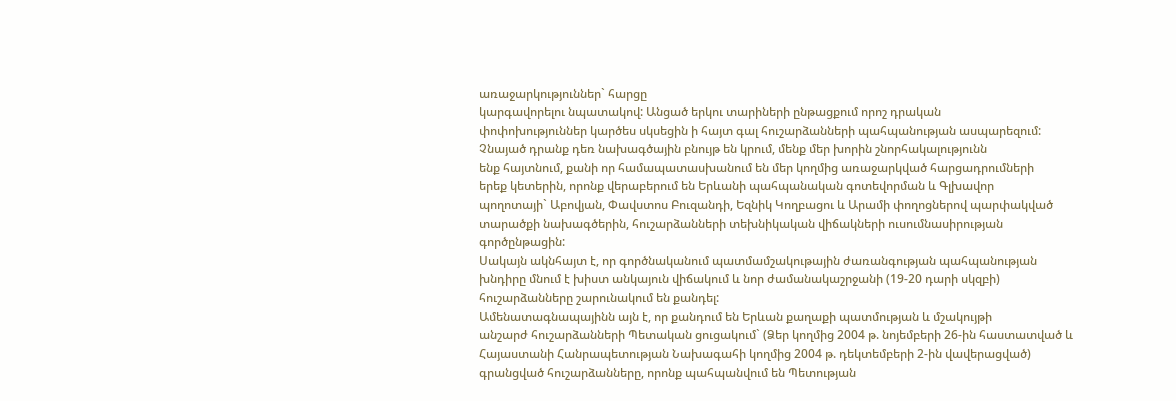առաջարկություններ` հարցը
կարգավորելու նպատակով: Անցած երկու տարիների ընթացքում որոշ դրական
փոփոխություններ կարծես սկսեցին ի հայտ գալ հուշարձանների պահպանության ասպարեզում:
Չնայած դրանք դեռ նախագծային բնույթ են կրում, մենք մեր խորին շնորհակալությունն
ենք հայտնում, քանի որ համապատասխանում են մեր կողմից առաջարկված հարցադրումների
երեք կետերին, որոնք վերաբերում են Երևանի պահպանական գոտեվորման և Գլխավոր
պողոտայի` Աբովյան, Փավստոս Բուզանդի, Եզնիկ Կողբացու և Արամի փողոցներով պարփակված
տարածքի նախագծերին, հուշարձանների տեխնիկական վիճակների ուսումնասիրության
գործընթացին:
Սակայն ակնհայտ է, որ գործնականում պատմամշակութային ժառանգության պահպանության
խնդիրը մնում է խիստ անկայուն վիճակում և նոր ժամանակաշրջանի (19-20 դարի սկզբի)
հուշարձանները շարունակում են քանդել:
Ամենատագնապայինն այն է, որ քանդում են Երևան քաղաքի պատմության և մշակույթի
անշարժ հուշարձանների Պետական ցուցակում` (Ձեր կողմից 2004 թ. նոյեմբերի 26-ին հաստատված և
Հայաստանի Հանրապետության Նախագահի կողմից 2004 թ. դեկտեմբերի 2-ին վավերացված)
գրանցված հուշարձանները, որոնք պահպանվում են Պետության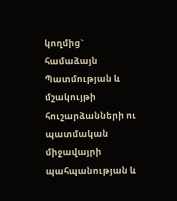կողմից` համաձայն
Պատմության և մշակույթի հուշարձանների ու պատմական միջավայրի պահպանության և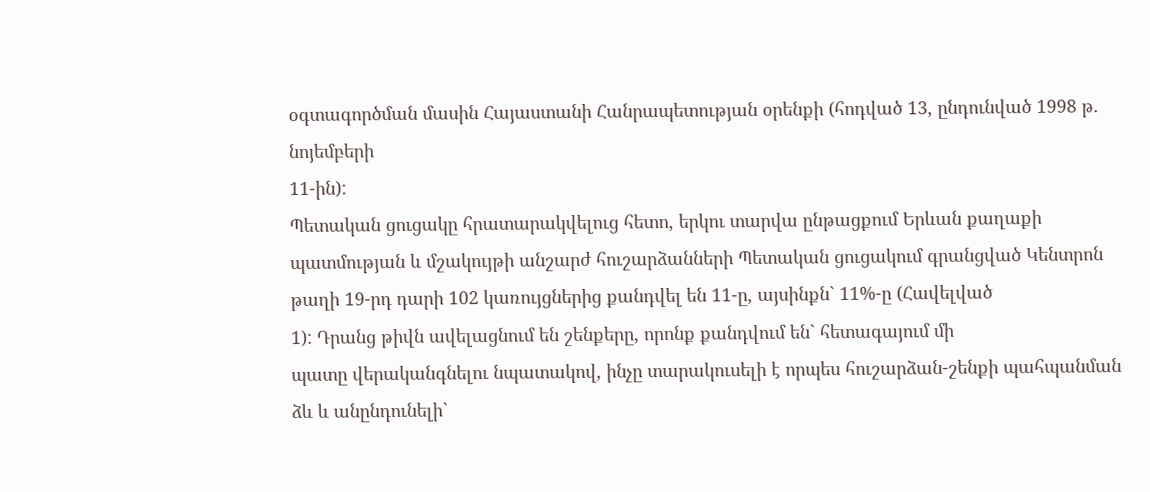օգտագործման մասին Հայաստանի Հանրապետության օրենքի (հոդված 13, ընդունված 1998 թ.
նոյեմբերի
11-ին):
Պետական ցուցակը հրատարակվելուց հետո, երկու տարվա ընթացքում Երևան քաղաքի
պատմության և մշակույթի անշարժ հուշարձանների Պետական ցուցակում գրանցված Կենտրոն
թաղի 19-րդ դարի 102 կառույցներից քանդվել են 11-ը, այսինքն` 11%-ը (Հավելված
1): Դրանց թիվն ավելացնում են շենքերը, որոնք քանդվում են` հետագայում մի
պատը վերականգնելու նպատակով, ինչը տարակուսելի է որպես հուշարձան-շենքի պահպանման
ձև և անընդունելի`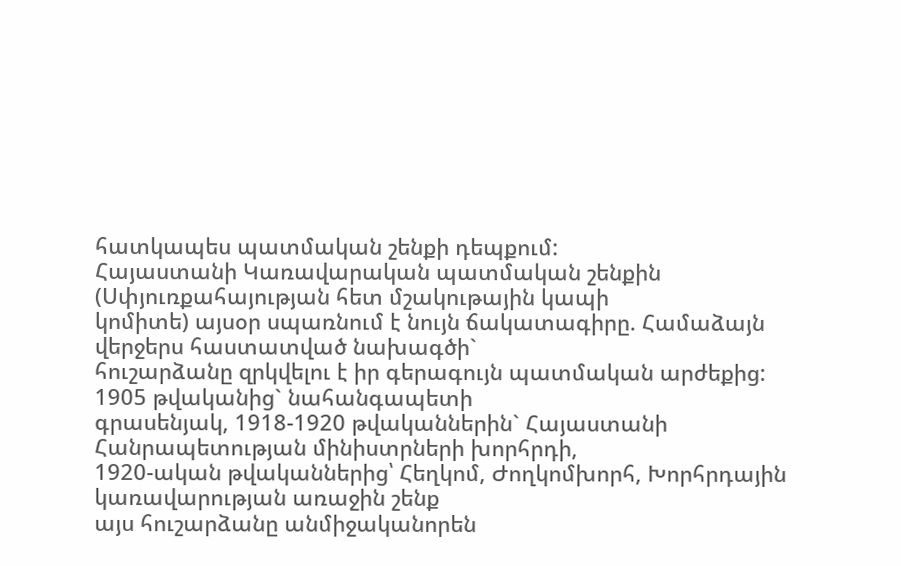հատկապես պատմական շենքի դեպքում:
Հայաստանի Կառավարական պատմական շենքին (Սփյուռքահայության հետ մշակութային կապի
կոմիտե) այսօր սպառնում է նույն ճակատագիրը. Համաձայն վերջերս հաստատված նախագծի`
հուշարձանը զրկվելու է իր գերագույն պատմական արժեքից: 1905 թվականից` նահանգապետի
գրասենյակ, 1918-1920 թվականներին` Հայաստանի Հանրապետության մինիստրների խորհրդի,
1920-ական թվականներից՝ Հեղկոմ, Ժողկոմխորհ, Խորհրդային կառավարության առաջին շենք
այս հուշարձանը անմիջականորեն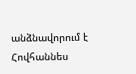անձնավորում է Հովհաննես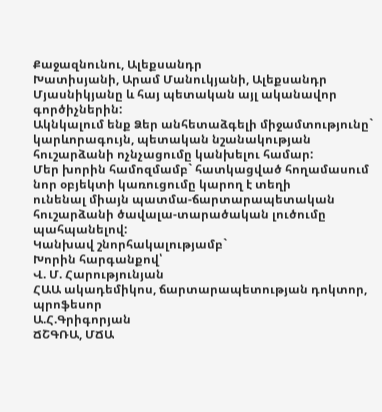Քաջազնունու, Ալեքսանդր
Խատիսյանի, Արամ Մանուկյանի, Ալեքսանդր Մյասնիկյանը և հայ պետական այլ ականավոր
գործիչներին:
Ակնկալում ենք Ձեր անհետաձգելի միջամտությունը` կարևորագույն, պետական նշանակության
հուշարձանի ոչնչացումը կանխելու համար:
Մեր խորին համոզմամբ` հատկացված հողամասում նոր օբյեկտի կառուցումը կարող է տեղի
ունենալ միայն պատմա-ճարտարապետական հուշարձանի ծավալա-տարածական լուծումը
պահպանելով:
Կանխավ շնորհակալությամբ`
Խորին հարգանքով՝
Վ. Մ. Հարությունյան
ՀԱԱ ակադեմիկոս, ճարտարապետության դոկտոր, պրոֆեսոր
Ա.Հ.Գրիգորյան
ՃՇԳՌԱ, ՄՃԱ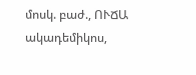մոսկ. բաժ., ՈՒՃԱ ակադեմիկոս,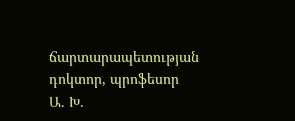ճարտարապետության դոկտոր, պրոֆեսոր
Ա. Խ.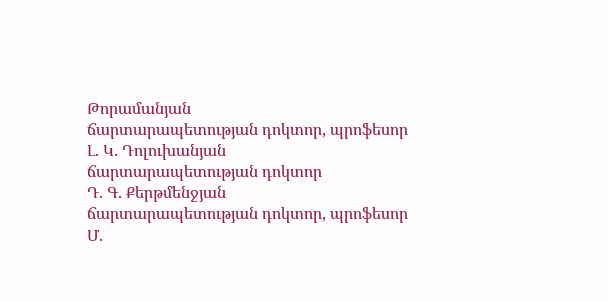Թորամանյան
ճարտարապետության դոկտոր, պրոֆեսոր
Լ. Կ. Դոլուխանյան
ճարտարապետության դոկտոր
Դ. Գ. Քերթմենջյան
ճարտարապետության դոկտոր, պրոֆեսոր
Մ.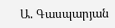Ա. Գասպարյան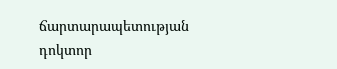ճարտարապետության դոկտոր